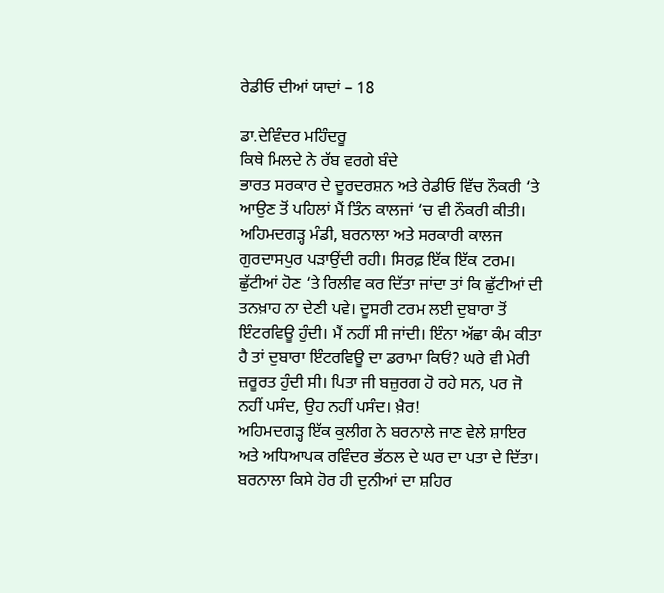ਰੇਡੀਓ ਦੀਆਂ ਯਾਦਾਂ – 18

ਡਾ.ਦੇਵਿੰਦਰ ਮਹਿੰਦਰੂ
ਕਿਥੇ ਮਿਲਦੇ ਨੇ ਰੱਬ ਵਰਗੇ ਬੰਦੇ
ਭਾਰਤ ਸਰਕਾਰ ਦੇ ਦੂਰਦਰਸ਼ਨ ਅਤੇ ਰੇਡੀਓ ਵਿੱਚ ਨੌਕਰੀ ‘ਤੇ ਆਉਣ ਤੋਂ ਪਹਿਲਾਂ ਮੈਂ ਤਿੰਨ ਕਾਲਜਾਂ ‘ਚ ਵੀ ਨੌਕਰੀ ਕੀਤੀ। ਅਹਿਮਦਗੜ੍ਹ ਮੰਡੀ, ਬਰਨਾਲਾ ਅਤੇ ਸਰਕਾਰੀ ਕਾਲਜ ਗੁਰਦਾਸਪੁਰ ਪੜਾਉਂਦੀ ਰਹੀ। ਸਿਰਫ਼ ਇੱਕ ਇੱਕ ਟਰਮ। ਛੁੱਟੀਆਂ ਹੋਣ ‘ਤੇ ਰਿਲੀਵ ਕਰ ਦਿੱਤਾ ਜਾਂਦਾ ਤਾਂ ਕਿ ਛੁੱਟੀਆਂ ਦੀ ਤਨਖ਼ਾਹ ਨਾ ਦੇਣੀ ਪਵੇ। ਦੂਸਰੀ ਟਰਮ ਲਈ ਦੁਬਾਰਾ ਤੋਂ ਇੰਟਰਵਿਊ ਹੁੰਦੀ। ਮੈਂ ਨਹੀਂ ਸੀ ਜਾਂਦੀ। ਇੰਨਾ ਅੱਛਾ ਕੰਮ ਕੀਤਾ ਹੈ ਤਾਂ ਦੁਬਾਰਾ ਇੰਟਰਵਿਊ ਦਾ ਡਰਾਮਾ ਕਿਓਂ? ਘਰੇ ਵੀ ਮੇਰੀ ਜ਼ਰੂਰਤ ਹੁੰਦੀ ਸੀ। ਪਿਤਾ ਜੀ ਬਜ਼ੁਰਗ ਹੋ ਰਹੇ ਸਨ, ਪਰ ਜੋ ਨਹੀਂ ਪਸੰਦ, ਉਹ ਨਹੀਂ ਪਸੰਦ। ਖ਼ੈਰ!
ਅਹਿਮਦਗੜ੍ਹ ਇੱਕ ਕੁਲੀਗ ਨੇ ਬਰਨਾਲੇ ਜਾਣ ਵੇਲੇ ਸ਼ਾਇਰ ਅਤੇ ਅਧਿਆਪਕ ਰਵਿੰਦਰ ਭੱਠਲ ਦੇ ਘਰ ਦਾ ਪਤਾ ਦੇ ਦਿੱਤਾ। ਬਰਨਾਲਾ ਕਿਸੇ ਹੋਰ ਹੀ ਦੁਨੀਆਂ ਦਾ ਸ਼ਹਿਰ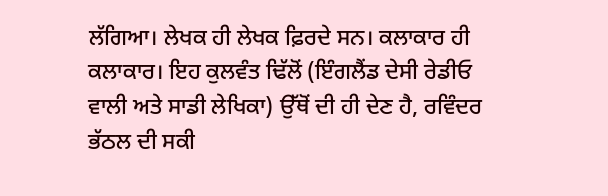ਲੱਗਿਆ। ਲੇਖਕ ਹੀ ਲੇਖਕ ਫ਼ਿਰਦੇ ਸਨ। ਕਲਾਕਾਰ ਹੀ ਕਲਾਕਾਰ। ਇਹ ਕੁਲਵੰਤ ਢਿੱਲੋਂ (ਇੰਗਲੈਂਡ ਦੇਸੀ ਰੇਡੀਓ ਵਾਲੀ ਅਤੇ ਸਾਡੀ ਲੇਖਿਕਾ) ਉੱਥੋਂ ਦੀ ਹੀ ਦੇਣ ਹੈ, ਰਵਿੰਦਰ ਭੱਠਲ ਦੀ ਸਕੀ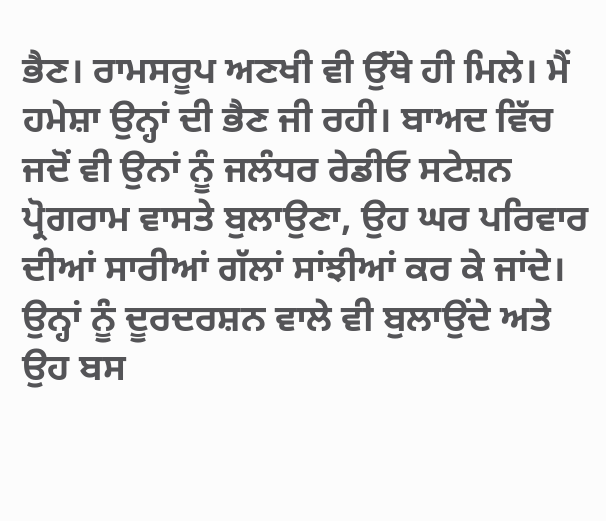ਭੈਣ। ਰਾਮਸਰੂਪ ਅਣਖੀ ਵੀ ਉੱਥੇ ਹੀ ਮਿਲੇ। ਮੈਂ ਹਮੇਸ਼ਾ ਉਨ੍ਹਾਂ ਦੀ ਭੈਣ ਜੀ ਰਹੀ। ਬਾਅਦ ਵਿੱਚ ਜਦੋਂ ਵੀ ਉਨਾਂ ਨੂੰ ਜਲੰਧਰ ਰੇਡੀਓ ਸਟੇਸ਼ਨ ਪ੍ਰੋਗਰਾਮ ਵਾਸਤੇ ਬੁਲਾਉਣਾ, ਉਹ ਘਰ ਪਰਿਵਾਰ ਦੀਆਂ ਸਾਰੀਆਂ ਗੱਲਾਂ ਸਾਂਝੀਆਂ ਕਰ ਕੇ ਜਾਂਦੇ। ਉਨ੍ਹਾਂ ਨੂੰ ਦੂਰਦਰਸ਼ਨ ਵਾਲੇ ਵੀ ਬੁਲਾਉਂਦੇ ਅਤੇ ਉਹ ਬਸ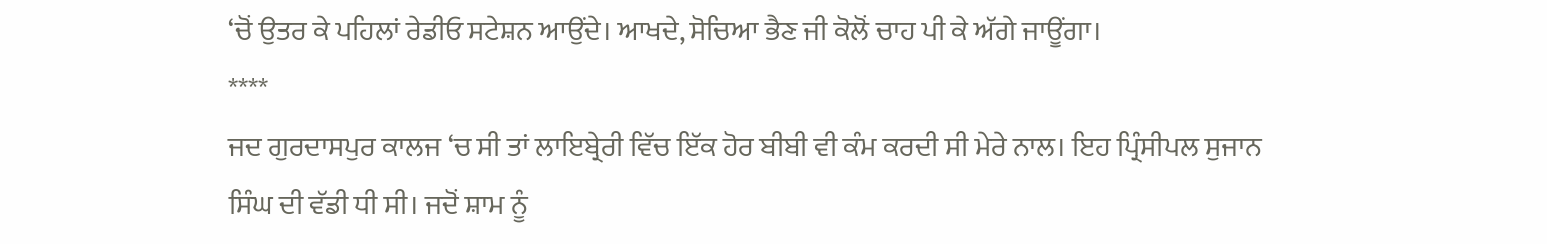‘ਚੋਂ ਉਤਰ ਕੇ ਪਹਿਲਾਂ ਰੇਡੀਓ ਸਟੇਸ਼ਨ ਆਉਂਦੇ। ਆਖਦੇ, ਸੋਚਿਆ ਭੈਣ ਜੀ ਕੋਲੋਂ ਚਾਹ ਪੀ ਕੇ ਅੱਗੇ ਜਾਊਂਗਾ।
****
ਜਦ ਗੁਰਦਾਸਪੁਰ ਕਾਲਜ ‘ਚ ਸੀ ਤਾਂ ਲਾਇਬ੍ਰੇਰੀ ਵਿੱਚ ਇੱਕ ਹੋਰ ਬੀਬੀ ਵੀ ਕੰਮ ਕਰਦੀ ਸੀ ਮੇਰੇ ਨਾਲ। ਇਹ ਪ੍ਰਿੰਸੀਪਲ ਸੁਜਾਨ ਸਿੰਘ ਦੀ ਵੱਡੀ ਧੀ ਸੀ। ਜਦੋਂ ਸ਼ਾਮ ਨੂੰ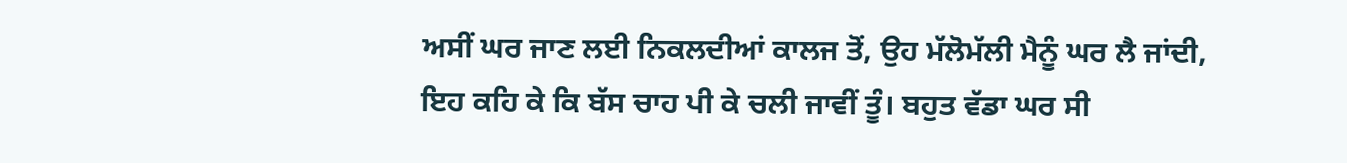ਅਸੀਂ ਘਰ ਜਾਣ ਲਈ ਨਿਕਲਦੀਆਂ ਕਾਲਜ ਤੋਂ, ਉਹ ਮੱਲੋਮੱਲੀ ਮੈਨੂੰ ਘਰ ਲੈ ਜਾਂਦੀ, ਇਹ ਕਹਿ ਕੇ ਕਿ ਬੱਸ ਚਾਹ ਪੀ ਕੇ ਚਲੀ ਜਾਵੀਂ ਤੂੰ। ਬਹੁਤ ਵੱਡਾ ਘਰ ਸੀ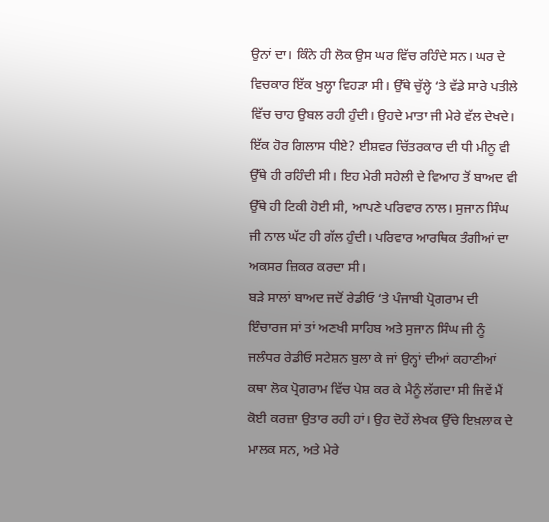ਉਨਾਂ ਦਾ। ਕਿੰਨੇ ਹੀ ਲੋਕ ਉਸ ਘਰ ਵਿੱਚ ਰਹਿੰਦੇ ਸਨ। ਘਰ ਦੇ ਵਿਚਕਾਰ ਇੱਕ ਖੁਲ੍ਹਾ ਵਿਹੜਾ ਸੀ। ਉੱਥੇ ਚੁੱਲ੍ਹੇ ‘ਤੇ ਵੱਡੇ ਸਾਰੇ ਪਤੀਲੇ ਵਿੱਚ ਚਾਹ ਉਬਲ ਰਹੀ ਹੁੰਦੀ। ਉਹਦੇ ਮਾਤਾ ਜੀ ਮੇਰੇ ਵੱਲ ਦੇਖਦੇ। ਇੱਕ ਹੋਰ ਗਿਲਾਸ ਧੀਏ? ਈਸ਼ਵਰ ਚਿੱਤਰਕਾਰ ਦੀ ਧੀ ਮੀਨੂ ਵੀ ਉੱਥੇ ਹੀ ਰਹਿੰਦੀ ਸੀ। ਇਹ ਮੇਰੀ ਸਹੇਲੀ ਦੇ ਵਿਆਹ ਤੋਂ ਬਾਅਦ ਵੀ ਉੱਥੇ ਹੀ ਟਿਕੀ ਹੋਈ ਸੀ, ਆਪਣੇ ਪਰਿਵਾਰ ਨਾਲ। ਸੁਜਾਨ ਸਿੰਘ ਜੀ ਨਾਲ ਘੱਟ ਹੀ ਗੱਲ ਹੁੰਦੀ। ਪਰਿਵਾਰ ਆਰਥਿਕ ਤੰਗੀਆਂ ਦਾ ਅਕਸਰ ਜ਼ਿਕਰ ਕਰਦਾ ਸੀ।
ਬੜੇ ਸਾਲਾਂ ਬਾਅਦ ਜਦੋਂ ਰੇਡੀਓ ‘ਤੇ ਪੰਜਾਬੀ ਪ੍ਰੋਗਰਾਮ ਦੀ ਇੰਚਾਰਜ ਸਾਂ ਤਾਂ ਅਣਖੀ ਸਾਹਿਬ ਅਤੇ ਸੁਜਾਨ ਸਿੰਘ ਜੀ ਨੂੰ ਜਲੰਧਰ ਰੇਡੀਓ ਸਟੇਸ਼ਨ ਬੁਲਾ ਕੇ ਜਾਂ ਉਨ੍ਹਾਂ ਦੀਆਂ ਕਹਾਣੀਆਂ ਕਥਾ ਲੋਕ ਪ੍ਰੋਗਰਾਮ ਵਿੱਚ ਪੇਸ਼ ਕਰ ਕੇ ਮੈਨੂੰ ਲੱਗਦਾ ਸੀ ਜਿਵੇਂ ਮੈਂ ਕੋਈ ਕਰਜ਼ਾ ਉਤਾਰ ਰਹੀ ਹਾਂ। ਉਹ ਦੋਹੇਂ ਲੇਖਕ ਉੱਚੇ ਇਖ਼ਲਾਕ ਦੇ ਮਾਲਕ ਸਨ, ਅਤੇ ਮੇਰੇ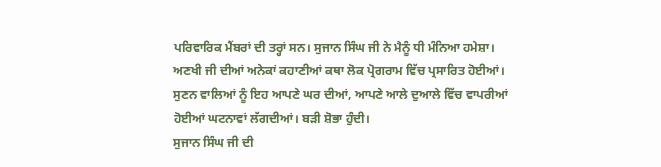ਪਰਿਵਾਰਿਕ ਮੈਂਬਰਾਂ ਦੀ ਤਰ੍ਹਾਂ ਸਨ। ਸੁਜਾਨ ਸਿੰਘ ਜੀ ਨੇ ਮੈਨੂੰ ਧੀ ਮੰਨਿਆ ਹਮੇਸ਼ਾ।
ਅਣਖੀ ਜੀ ਦੀਆਂ ਅਨੇਕਾਂ ਕਹਾਣੀਆਂ ਕਥਾ ਲੋਕ ਪ੍ਰੋਗਰਾਮ ਵਿੱਚ ਪ੍ਰਸਾਰਿਤ ਹੋਈਆਂ। ਸੁਣਨ ਵਾਲਿਆਂ ਨੂੰ ਇਹ ਆਪਣੇ ਘਰ ਦੀਆਂ, ਆਪਣੇ ਆਲੇ ਦੁਆਲੇ ਵਿੱਚ ਵਾਪਰੀਆਂ ਹੋਈਆਂ ਘਟਨਾਵਾਂ ਲੱਗਦੀਆਂ। ਬੜੀ ਸ਼ੋਭਾ ਹੁੰਦੀ।
ਸੁਜਾਨ ਸਿੰਘ ਜੀ ਦੀ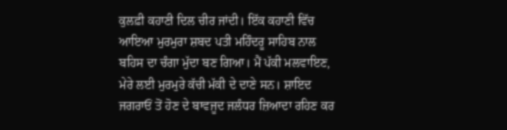ਕੁਲਫ਼ੀ ਕਹਾਣੀ ਦਿਲ ਚੀਰ ਜਾਂਦੀ। ਇੱਕ ਕਹਾਣੀ ਵਿੱਚ ਆਇਆ ਮੁਰਮੁਰਾ ਸ਼ਬਦ ਪਤੀ ਮਹਿੰਦਰੂ ਸਾਹਿਬ ਨਾਲ ਬਹਿਸ ਦਾ ਚੰਗਾ ਮੁੱਦਾ ਬਣ ਗਿਆ। ਮੈਂ ਪੱਕੀ ਮਲਵਾਇਣ, ਮੇਰੇ ਲਈ ਮੁਰਮੁਰੇ ਕੱਚੀ ਮੱਕੀ ਦੇ ਦਾਣੇ ਸਨ। ਸ਼ਾਇਦ ਜਗਰਾਓਂ ਤੋਂ ਹੋਣ ਦੇ ਬਾਵਜੂਦ ਜਲੰਧਰ ਜ਼ਿਆਦਾ ਰਹਿਣ ਕਰ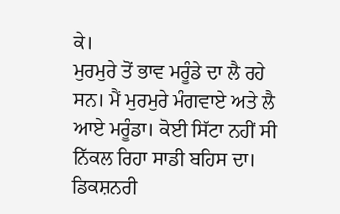ਕੇ।
ਮੁਰਮੁਰੇ ਤੋਂ ਭਾਵ ਮਰੂੰਡੇ ਦਾ ਲੈ ਰਹੇ ਸਨ। ਮੈਂ ਮੁਰਮੁਰੇ ਮੰਗਵਾਏ ਅਤੇ ਲੈ ਆਏ ਮਰੂੰਡਾ। ਕੋਈ ਸਿੱਟਾ ਨਹੀਂ ਸੀ ਨਿੱਕਲ ਰਿਹਾ ਸਾਡੀ ਬਹਿਸ ਦਾ। ਡਿਕਸ਼ਨਰੀ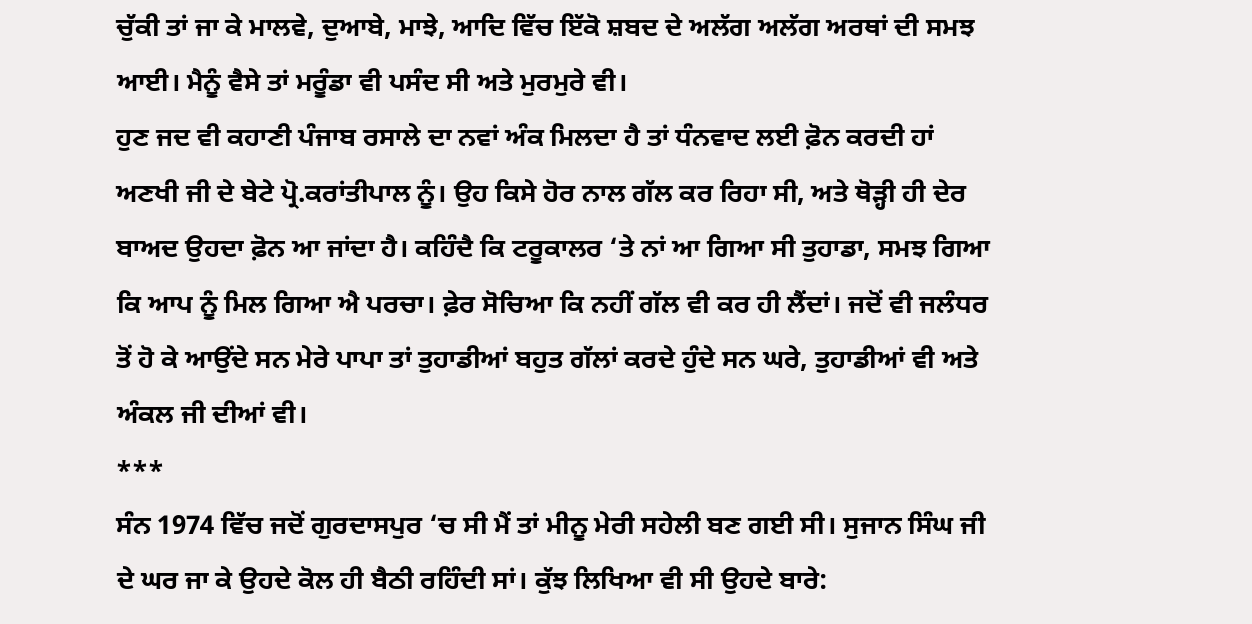ਚੁੱਕੀ ਤਾਂ ਜਾ ਕੇ ਮਾਲਵੇ, ਦੁਆਬੇ, ਮਾਝੇ, ਆਦਿ ਵਿੱਚ ਇੱਕੋ ਸ਼ਬਦ ਦੇ ਅਲੱਗ ਅਲੱਗ ਅਰਥਾਂ ਦੀ ਸਮਝ ਆਈ। ਮੈਨੂੰ ਵੈਸੇ ਤਾਂ ਮਰੂੰਡਾ ਵੀ ਪਸੰਦ ਸੀ ਅਤੇ ਮੁਰਮੁਰੇ ਵੀ।
ਹੁਣ ਜਦ ਵੀ ਕਹਾਣੀ ਪੰਜਾਬ ਰਸਾਲੇ ਦਾ ਨਵਾਂ ਅੰਕ ਮਿਲਦਾ ਹੈ ਤਾਂ ਧੰਨਵਾਦ ਲਈ ਫ਼ੋਨ ਕਰਦੀ ਹਾਂ ਅਣਖੀ ਜੀ ਦੇ ਬੇਟੇ ਪ੍ਰੋ.ਕਰਾਂਤੀਪਾਲ ਨੂੰ। ਉਹ ਕਿਸੇ ਹੋਰ ਨਾਲ ਗੱਲ ਕਰ ਰਿਹਾ ਸੀ, ਅਤੇ ਥੋੜ੍ਹੀ ਹੀ ਦੇਰ ਬਾਅਦ ਉਹਦਾ ਫ਼ੋਨ ਆ ਜਾਂਦਾ ਹੈ। ਕਹਿੰਦੈ ਕਿ ਟਰੂਕਾਲਰ ‘ਤੇ ਨਾਂ ਆ ਗਿਆ ਸੀ ਤੁਹਾਡਾ, ਸਮਝ ਗਿਆ ਕਿ ਆਪ ਨੂੰ ਮਿਲ ਗਿਆ ਐ ਪਰਚਾ। ਫ਼ੇਰ ਸੋਚਿਆ ਕਿ ਨਹੀਂ ਗੱਲ ਵੀ ਕਰ ਹੀ ਲੈਂਦਾਂ। ਜਦੋਂ ਵੀ ਜਲੰਧਰ ਤੋਂ ਹੋ ਕੇ ਆਉਂਦੇ ਸਨ ਮੇਰੇ ਪਾਪਾ ਤਾਂ ਤੁਹਾਡੀਆਂ ਬਹੁਤ ਗੱਲਾਂ ਕਰਦੇ ਹੁੰਦੇ ਸਨ ਘਰੇ, ਤੁਹਾਡੀਆਂ ਵੀ ਅਤੇ ਅੰਕਲ ਜੀ ਦੀਆਂ ਵੀ।
***
ਸੰਨ 1974 ਵਿੱਚ ਜਦੋਂ ਗੁਰਦਾਸਪੁਰ ‘ਚ ਸੀ ਮੈਂ ਤਾਂ ਮੀਨੂ ਮੇਰੀ ਸਹੇਲੀ ਬਣ ਗਈ ਸੀ। ਸੁਜਾਨ ਸਿੰਘ ਜੀ ਦੇ ਘਰ ਜਾ ਕੇ ਉਹਦੇ ਕੋਲ ਹੀ ਬੈਠੀ ਰਹਿੰਦੀ ਸਾਂ। ਕੁੱਝ ਲਿਖਿਆ ਵੀ ਸੀ ਉਹਦੇ ਬਾਰੇ: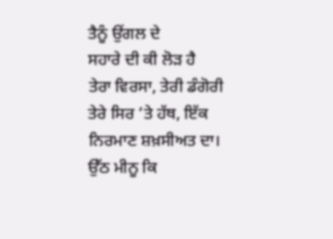ਤੈਨੂੰ ਉਂਗਲ ਦੇ
ਸਹਾਰੇ ਦੀ ਕੀ ਲੋੜ ਹੈ
ਤੇਰਾ ਵਿਰਸਾ, ਤੇਰੀ ਡੰਗੋਰੀ
ਤੇਰੇ ਸਿਰ ‘ਤੇ ਹੱਥ, ਇੱਕ ਨਿਰਮਾਣ ਸ਼ਖ਼ਸੀਅਤ ਦਾ।
ਉੱਠ ਮੀਨੂ ਕਿ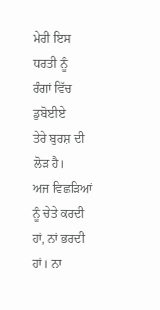ਮੇਰੀ ਇਸ ਧਰਤੀ ਨੂੰ
ਰੰਗਾਂ ਵਿੱਚ ਡੁਬੋਈਏ
ਤੇਰੇ ਬੁਰਸ਼ ਦੀ ਲੋੜ ਹੈ।
ਅਜ ਵਿਛੜਿਆਂ ਨੂੰ ਚੇਤੇ ਕਰਦੀ ਹਾਂ, ਨਾਂ ਭਰਦੀ ਹਾਂ। ਨਾ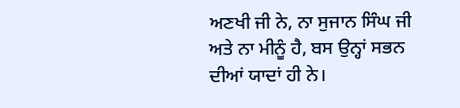ਅਣਖੀ ਜੀ ਨੇ, ਨਾ ਸੁਜਾਨ ਸਿੰਘ ਜੀ ਅਤੇ ਨਾ ਮੀਨੂੰ ਹੈ, ਬਸ ਉਨ੍ਹਾਂ ਸਭਨ ਦੀਆਂ ਯਾਦਾਂ ਹੀ ਨੇ।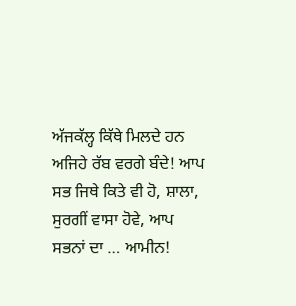ਅੱਜਕੱਲ੍ਹ ਕਿੱਥੇ ਮਿਲਦੇ ਹਨ ਅਜਿਹੇ ਰੱਬ ਵਰਗੇ ਬੰਦੇ! ਆਪ ਸਭ ਜਿਥੇ ਕਿਤੇ ਵੀ ਹੋ, ਸ਼ਾਲਾ, ਸੁਰਗੀਂ ਵਾਸਾ ਹੋਵੇ, ਆਪ ਸਭਨਾਂ ਦਾ … ਆਮੀਨ!